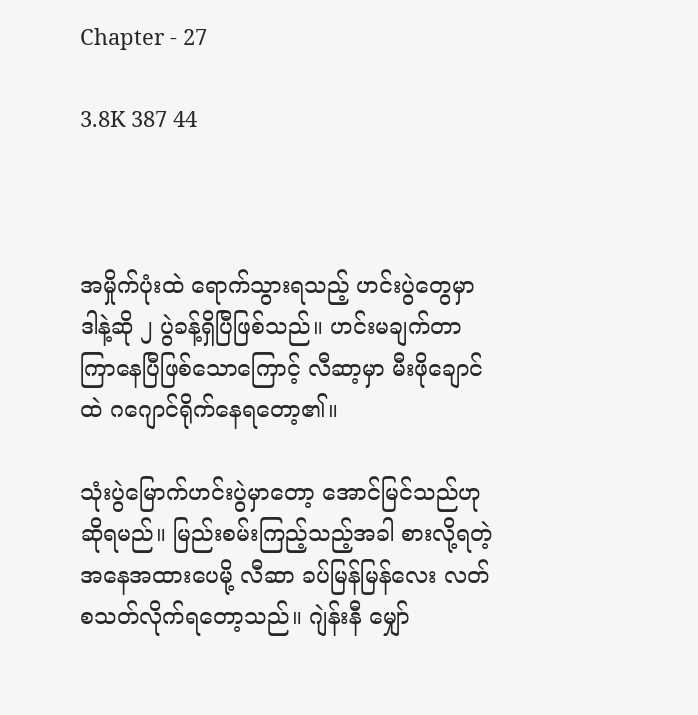Chapter - 27

3.8K 387 44



အမှိုက်ပုံးထဲ ရောက်သွားရသည့် ဟင်းပွဲတွေမှာ ဒါနဲ့ဆို ၂ ပွဲခန့်ရှိပြီဖြစ်သည်။ ဟင်းမချက်တာ ကြာနေပြီဖြစ်သောကြောင့် လီဆာ့မှာ မီးဖိုချောင်ထဲ ဂဂျောင်ရိုက်နေရတော့၏။

သုံးပွဲမြောက်ဟင်းပွဲမှာတော့ အောင်မြင်သည်ဟု ဆိုရမည်။ မြည်းစမ်းကြည့်သည့်အခါ စားလို့ရတဲ့ အနေအထားပေမို့ လီဆာ ခပ်မြန်မြန်လေး လတ်စသတ်လိုက်ရတော့သည်။ ဂျဲန်းနီ မျှော်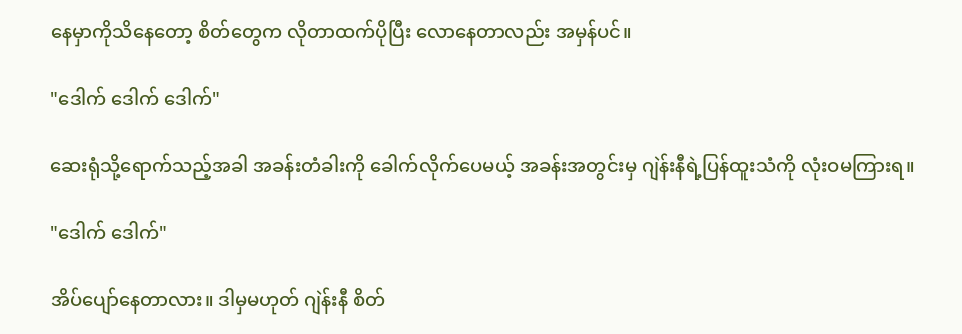နေမှာကိုသိနေတော့ စိတ်တွေက လိုတာထက်ပိုပြီး လောနေတာလည်း အမှန်ပင်။

"ဒေါက် ဒေါက် ဒေါက်"

ဆေးရုံသို့ရောက်သည့်အခါ အခန်းတံခါးကို ခေါက်လိုက်ပေမယ့် အခန်းအတွင်းမှ ဂျဲန်းနီရဲ့ပြန်ထူးသံကို လုံးဝမကြားရ။

"ဒေါက် ဒေါက်"

အိပ်ပျော်နေတာလား။ ဒါမှမဟုတ် ဂျဲန်းနီ စိတ်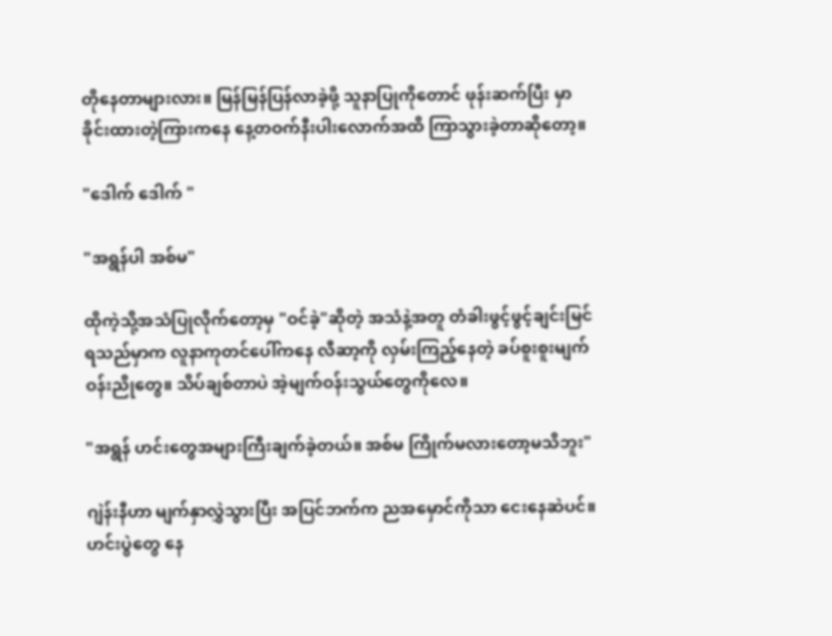တိုနေတာများလား။ မြန်မြန်ပြန်လာခဲ့ဖို့ သူနာပြုကိုတောင် ဖုန်းဆက်ပြီး မှာခိုင်းထားတဲ့ကြားကနေ နေ့တဝက်နီးပါးလောက်အထိ ကြာသွားခဲ့တာဆိုတော့။

"ဒေါက် ဒေါက် "

"အရွန်ပါ အစ်မ"

ထိုကဲ့သို့အသံပြုလိုက်တော့မှ "ဝင်ခဲ့"ဆိုတဲ့ အသံနဲ့အတူ တံခါးဖွင့်ဖွင့်ချင်းမြင်ရသည်မှာက လူနာကုတင်ပေါ်ကနေ လီဆာ့ကို လှမ်းကြည့်နေတဲ့ ခပ်စူးစူးမျက်ဝန်းညိုတွေ။ သိပ်ချစ်တာပဲ အဲ့မျက်ဝန်းသွယ်တွေကိုလေ။

"အရွန် ဟင်းတွေအများကြီးချက်ခဲ့တယ်။ အစ်မ ကြိုက်မလားတော့မသိဘူး"

ဂျဲန်းနီဟာ မျက်နှာလွှဲသွားပြီး အပြင်ဘက်က ညအမှောင်ကိုသာ ငေးနေဆဲပင်။ ဟင်းပွဲတွေ နေ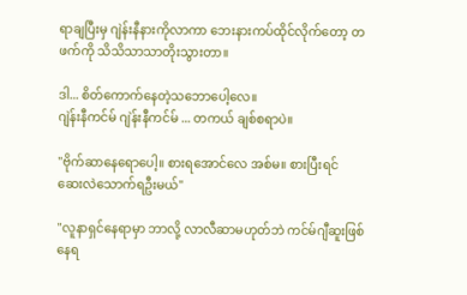ရာချပြီးမှ ဂျဲန်းနီနားကိုလာကာ ဘေးနားကပ်ထိုင်လိုက်တော့ တဖက်ကို သိသိသာသာတိုးသွားတာ။

ဒါ... စိတ်ကောက်နေတဲ့သဘောပေါ့လေ။
ဂျဲန်းနီကင်မ် ဂျဲန်းနီကင်မ် ... တကယ် ချစ်စရာပဲ။

"ဗိုက်ဆာနေရောပေါ့။ စားရအောင်လေ အစ်မ။ စားပြီးရင် ဆေးလဲသောက်ရဦးမယ်"

"လူနာရှင်နေရာမှာ ဘာလို့ လာလီဆာမဟုတ်ဘဲ ကင်မ်ဂျီဆူးဖြစ်နေရ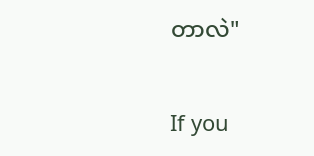တာလဲ"

If you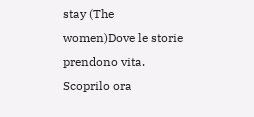stay (The women)Dove le storie prendono vita. Scoprilo ora